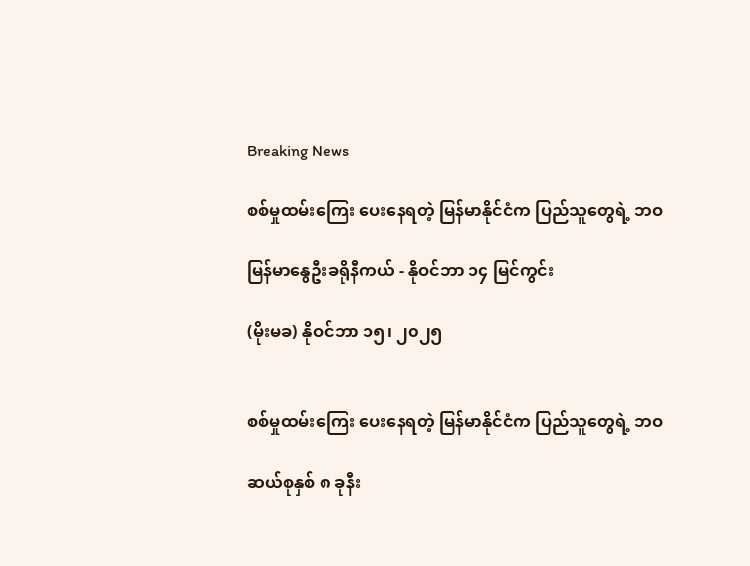Breaking News

စစ်မှုထမ်းကြေး ပေးနေရတဲ့ မြန်မာနိုင်ငံက ပြည်သူတွေရဲ့ ဘဝ

မြန်မာနွေဦးခရိုနီကယ် - နိုဝင်ဘာ ၁၄ မြင်ကွင်း

(မိုးမခ) နိုဝင်ဘာ ၁၅၊ ၂၀၂၅


စစ်မှုထမ်းကြေး ပေးနေရတဲ့ မြန်မာနိုင်ငံက ပြည်သူတွေရဲ့ ဘဝ

ဆယ်စုနှစ် ၈ ခုနီး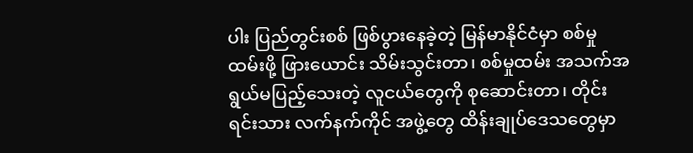ပါး ပြည်တွင်းစစ် ဖြစ်ပွားနေခဲ့တဲ့ မြန်မာနိုင်ငံမှာ စစ်မှုထမ်းဖို့ ဖြားယောင်း သိမ်းသွင်းတာ၊ စစ်မှုထမ်း အသက်အရွယ်မပြည့်သေးတဲ့ လူငယ်တွေကို စုဆောင်းတာ၊ တိုင်းရင်းသား လက်နက်ကိုင် အဖွဲ့တွေ ထိန်းချုပ်ဒေသတွေမှာ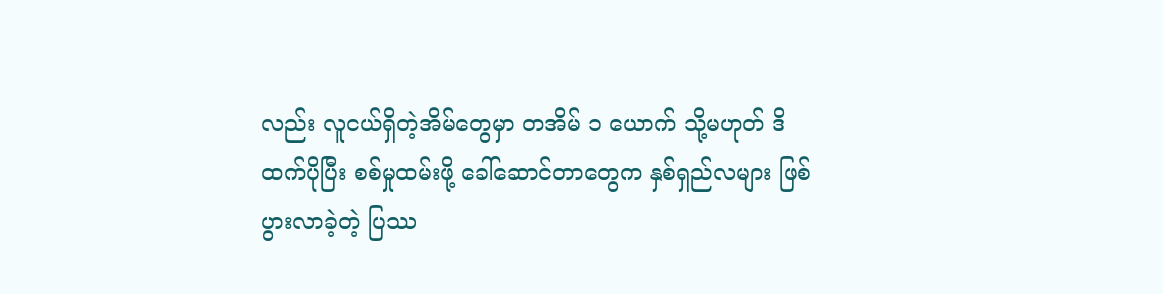လည်း လူငယ်ရှိတဲ့အိမ်တွေမှာ တအိမ် ၁ ယောက် သို့မဟုတ် ဒိထက်ပိုပြီး စစ်မှုထမ်းဖို့ ခေါ်ဆောင်တာတွေက နှစ်ရှည်လများ ဖြစ်ပွားလာခဲ့တဲ့ ပြဿ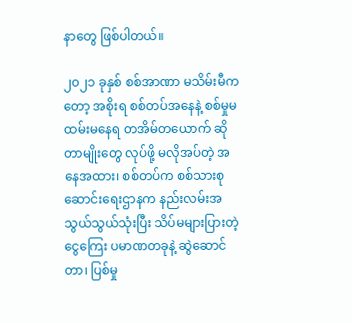နာတွေ ဖြစ်ပါတယ်။

၂၀၂၁ ခုနှစ် စစ်အာဏာ မသိမ်းမီကတော့ အစိုးရ စစ်တပ်အနေနဲ့ စစ်မှုမထမ်းမနေရ တအိမ်တယောက် ဆိုတာမျိုးတွေ လုပ်ဖို့ မလိုအပ်တဲ့ အနေအထား၊ စစ်တပ်က စစ်သားစုဆောင်းရေးဌာနက နည်းလမ်းအသွယ်သွယ်သုံးပြီး သိပ်မများပြားတဲ့ ငွေကြေး ပမာဏတခုနဲ့ ဆွဲဆောင်တာ၊ ပြစ်မှု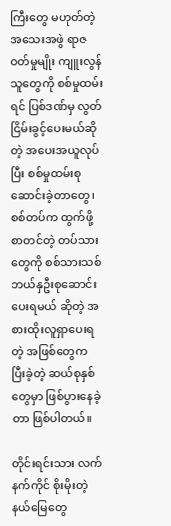ကြီးတွေ မဟုတ်တဲ့ အသေးအဖွဲ ရာဇဝတ်မှုမျိုး ကျူးလွန်သူတွေကို စစ်မှုထမ်းရင် ပြစ်ဒဏ်မှ လွတ်ငြိမ်းခွင့်ပေးမယ်ဆိုတဲ့ အပေးအယူလုပ်ပြီး စစ်မှုထမ်းစုဆောင်းခဲ့တာတွေ၊ စစ်တပ်က ထွက်ဖို့ စာတင်တဲ့ တပ်သားတွေကို စစ်သားသစ် ဘယ်နှဦးစုဆောင်းပေးရမယ် ဆိုတဲ့ အစားထိုးလူရှာပေးရတဲ့ အဖြစ်တွေက ပြီးခဲ့တဲ့ ဆယ်စုနှစ်တွေမှာ ဖြစ်ပွားနေခဲ့တာ ဖြစ်ပါတယ်။

တိုင်းရင်းသား လက်နက်ကိုင် စိုးမိုးတဲ့ နယ်မြေတွေ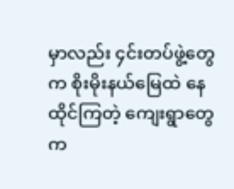မှာလည်း ၄င်းတပ်ဖွဲ့တွေက စိုးမိုးနယ်မြေထဲ နေထိုင်ကြတဲ့ ကျေးရွာတွေက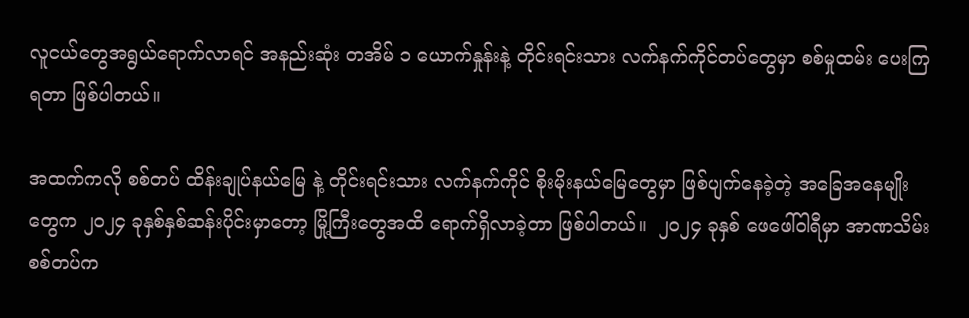လူငယ်တွေအရွယ်ရောက်လာရင် အနည်းဆုံး တအိမ် ၁ ယောက်နှုန်းနဲ့ တိုင်းရင်းသား လက်နက်ကိုင်တပ်တွေမှာ စစ်မှုထမ်း ပေးကြရတာ ဖြစ်ပါတယ်။

အထက်ကလို စစ်တပ် ထိန်းချုပ်နယ်မြေ နဲ့ တိုင်းရင်းသား လက်နက်ကိုင် စိုးမိုးနယ်မြေတွေမှာ ဖြစ်ပျက်နေခဲ့တဲ့ အခြေအနေမျိုးတွေက ၂၀၂၄ ခုနှစ်နှစ်ဆန်းပိုင်းမှာတော့ မြို့ကြီးတွေအထိ ရောက်ရှိလာခဲ့တာ ဖြစ်ပါတယ်။  ၂၀၂၄ ခုနှစ် ဖေဖေါ်ဝါရီမှာ အာဏသိမ်းစစ်တပ်က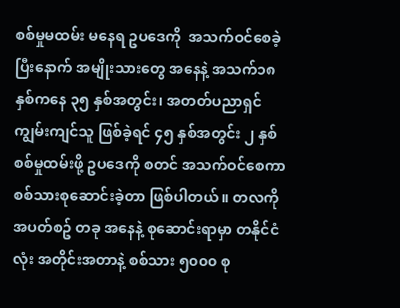စစ်မှုမထမ်း မနေရ ဥပဒေကို  အသက်ဝင်စေခဲ့ပြီးနောက် အမျိုးသားတွေ အနေနဲ့ အသက်၁၈ နှစ်ကနေ ၃၅ နှစ်အတွင်း၊ အတတ်ပညာရှင် ကျွမ်းကျင်သူ ဖြစ်ခဲ့ရင် ၄၅ နှစ်အတွင်း ၂ နှစ် စစ်မှုထမ်းဖို့ ဥပဒေကို စတင် အသက်ဝင်စေကာ စစ်သားစုဆောင်းခဲ့တာ ဖြစ်ပါတယ်။ တလကို အပတ်စဥ် တခု အနေနဲ့ စုဆောင်းရာမှာ တနိုင်ငံလုံး အတိုင်းအတာနဲ့ စစ်သား ၅၀၀၀ စု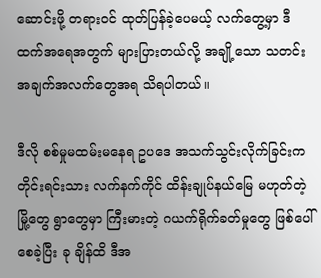ဆောင်းဖို့ တရားဝင် ထုတ်ပြန်ခဲ့ပေမယ့် လက်တွေ့မှာ ဒီထက်အရေအတွက် များပြားတယ်လို့ အချို့သော သတင်းအချက်အလက်တွေအရ သိရပါတယ်။

ဒီလို စစ်မှုမထမ်းမနေရ ဥပဒေ အသက်သွင်းလိုက်ခြင်းက တိုင်းရင်းသား လက်နက်ကိုင် ထိန်းချုပ်နယ်မြေ မဟုတ်တဲ့ မြို့တွေ ရွာတွေမှာ ကြီးမားတဲ့ ဂယက်ရိုက်ခတ်မှုတွေ ဖြစ်ပေါ်စေခဲ့ပြီး ခု ချိန်ထိ ဒီအ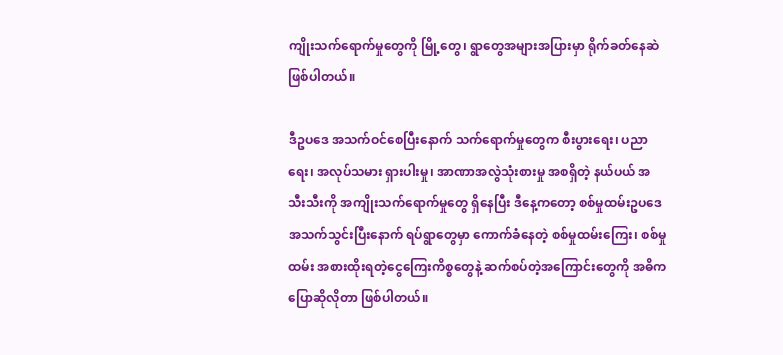ကျိုးသက်ရောက်မှုတွေကို မြို့တွေ၊ ရွာတွေအများအပြားမှာ ရိုက်ခတ်နေဆဲ ဖြစ်ပါတယ်။

ဒီဥပဒေ အသက်ဝင်စေပြီးနောက် သက်ရောက်မှုတွေက စီးပွားရေး၊ ပညာရေး၊ အလုပ်သမား ရှားပါးမှု၊ အာဏာအလွဲသုံးစားမှု အစရှိတဲ့ နယ်ပယ် အသီးသီးကို အကျိုးသက်ရောက်မှုတွေ ရှိနေပြီး ဒီနေ့ကတော့ စစ်မှုထမ်းဥပဒေ အသက်သွင်းပြီးနောက် ရပ်ရွာတွေမှာ ကောက်ခံနေတဲ့ စစ်မှုထမ်းကြေး၊ စစ်မှုထမ်း အစားထိုးရတဲ့ငွေကြေးကိစ္စတွေနဲ့ ဆက်စပ်တဲ့အကြောင်းတွေကို အဓိက ပြောဆိုလိုတာ ဖြစ်ပါတယ်။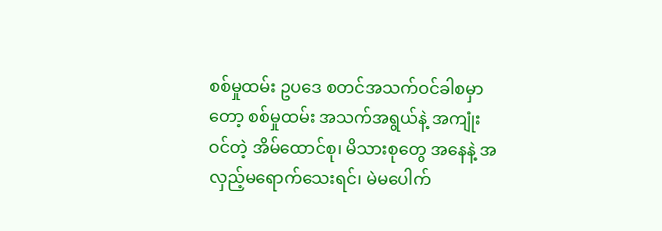စစ်မှုထမ်း ဥပဒေ စတင်အသက်ဝင်ခါစမှာတော့ စစ်မှုထမ်း အသက်အရွယ်နဲ့ အကျုံးဝင်တဲ့ အိမ်ထောင်စု၊ မိသားစုတွေ အနေနဲ့ အလှည့်မရောက်သေးရင်၊ မဲမပေါက်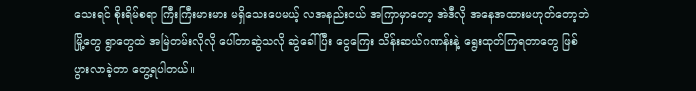သေးရင် စိုးရိမ်စရာ ကြီးကြီးမားမား မရှိသေးပေမယ့် လအနည်းငယ် အကြာမှာတော့ အဲဒီလို အနေအထားမဟုတ်တော့ဘဲ မြို့တွေ ရွာတွေထဲ အမြဲတမ်းလိုလို ပေါ်တာဆွဲသလို ဆွဲခေါ်ပြီး ငွေကြေး သိန်းဆယ်ဂဏန်းနဲ့ ရွေးထုတ်ကြရတာတွေ ဖြစ်ပွားလာခဲ့တာ တွေ့ရပါတယ်။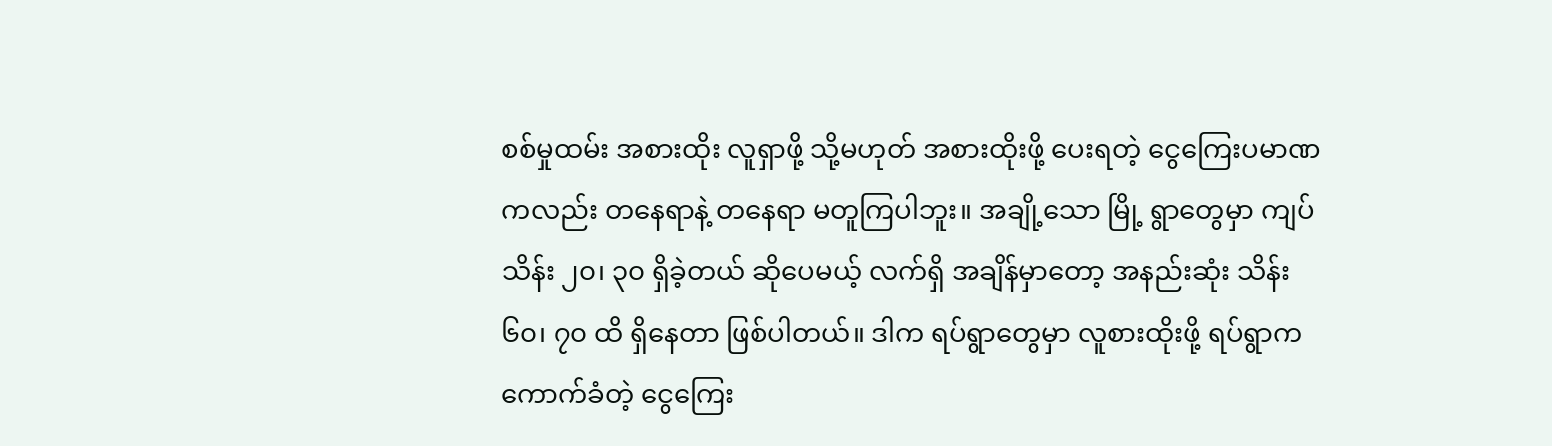စစ်မှုထမ်း အစားထိုး လူရှာဖို့ သို့မဟုတ် အစားထိုးဖို့ ပေးရတဲ့ ငွေကြေးပမာဏကလည်း တနေရာနဲ့ တနေရာ မတူကြပါဘူး။ အချို့သော မြို့ ရွာတွေမှာ ကျပ် သိန်း ၂၀၊ ၃၀ ရှိခဲ့တယ် ဆိုပေမယ့် လက်ရှိ အချိန်မှာတော့ အနည်းဆုံး သိန်း ၆၀၊ ၇၀ ထိ ရှိနေတာ ဖြစ်ပါတယ်။ ဒါက ရပ်ရွာတွေမှာ လူစားထိုးဖို့ ရပ်ရွာက ကောက်ခံတဲ့ ငွေကြေး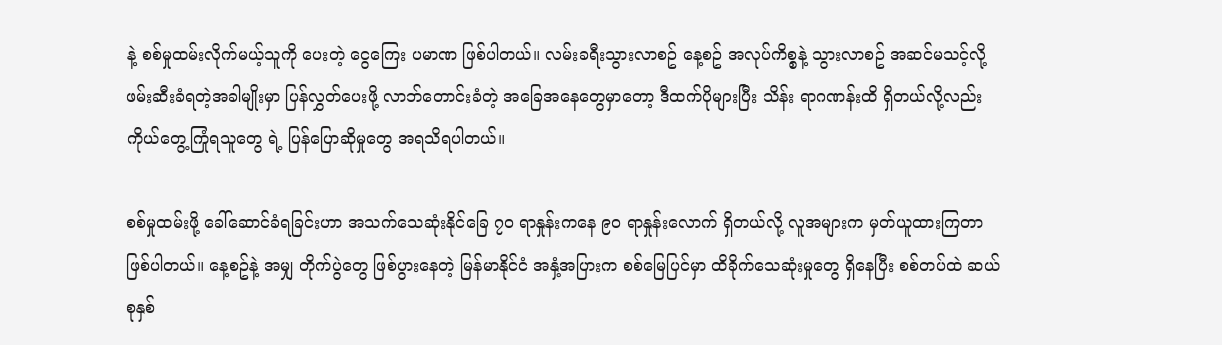နဲ့ စစ်မှုထမ်းလိုက်မယ့်သူကို ပေးတဲ့ ငွေကြေး ပမာဏ ဖြစ်ပါတယ်။ လမ်းခရီးသွားလာစဥ် နေ့စဥ် အလုပ်ကိစ္စနဲ့ သွားလာစဥ် အဆင်မသင့်လို့ ဖမ်းဆီးခံရတဲ့အခါမျိုးမှာ ပြန်လွှတ်ပေးဖို့ လာဘ်တောင်းခံတဲ့ အခြေအနေတွေမှာတော့ ဒီထက်ပိုများပြီး သိန်း ရာဂဏန်းထိ ရှိတယ်လို့လည်း ကိုယ်တွေ့ကြုံရသူတွေ ရဲ့ ပြန်ပြောဆိုမှုတွေ အရသိရပါတယ်။

စစ်မှုထမ်းဖို့ ခေါ်ဆောင်ခံရခြင်းဟာ အသက်သေဆုံးနိုင်ခြေ ၇၀ ရာနှုန်းကနေ ၉၀ ရာနှုန်းလောက် ရှိတယ်လို့ လူအများက မှတ်ယူထားကြတာ ဖြစ်ပါတယ်။ နေ့စဥ်နဲ့ အမျှ တိုက်ပွဲတွေ ဖြစ်ပွားနေတဲ့ မြန်မာနိုင်ငံ အနှံ့အပြားက စစ်မြေပြင်မှာ ထိခိုက်သေဆုံးမှုတွေ ရှိနေပြီး စစ်တပ်ထဲ ဆယ်စုနှစ်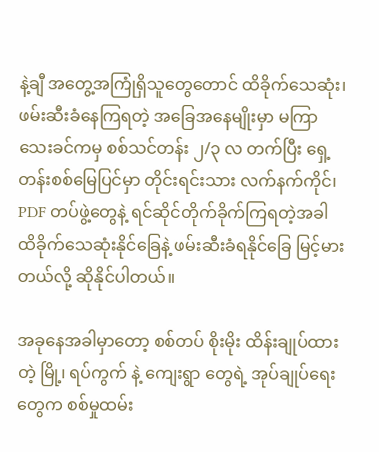နဲ့ချီ အတွေ့အကြုံရှိသူတွေတောင် ထိခိုက်သေဆုံး၊ ဖမ်းဆီးခံနေကြရတဲ့ အခြေအနေမျိုးမှာ မကြာသေးခင်ကမှ စစ်သင်တန်း ၂/၃ လ တက်ပြီး ရှေ့တန်းစစ်မြေပြင်မှာ တိုင်းရင်းသား လက်နက်ကိုင်၊ PDF တပ်ဖွဲ့တွေနဲ့ ရင်ဆိုင်တိုက်ခိုက်ကြရတဲ့အခါ ထိခိုက်သေဆုံးနိုင်ခြေနဲ့ ဖမ်းဆီးခံရနိုင်ခြေ မြင့်မားတယ်လို့ ဆိုနိုင်ပါတယ်။

အခုနေအခါမှာတော့ စစ်တပ် စိုးမိုး ထိန်းချုပ်ထားတဲ့ မြို့၊ ရပ်ကွက် နဲ့ ကျေးရွာ တွေရဲ့ အုပ်ချုပ်ရေးတွေက စစ်မှုထမ်း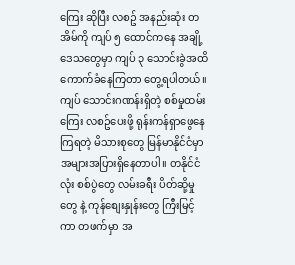ကြေး ဆိုပြီး လစဥ် အနည်းဆုံး တအိမ်ကို ကျပ် ၅ ထောင်ကနေ အချို့ဒေသတွေမှာ ကျပ် ၃ သောင်းခွဲအထိ ကောက်ခံနေကြတာ တွေ့ရပါတယ်။ ကျပ် သောင်းဂဏန်းရှိတဲ့ စစ်မှုထမ်းကြေး လစဥ်ပေးဖို့ ရုန်းကန်ရှာဖွေနေကြရတဲ့ မိသားစုတွေ မြန်မာနိုင်ငံမှာ အများအပြားရှိနေတာပါ။ တနိုင်ငံလုံး စစ်ပွဲတွေ လမ်းခရီး ပိတ်ဆို့မှုတွေ နဲ့ ကုန်စျေးနှုန်းတွေ ကြီးမြင့်ကာ တဖက်မှာ အ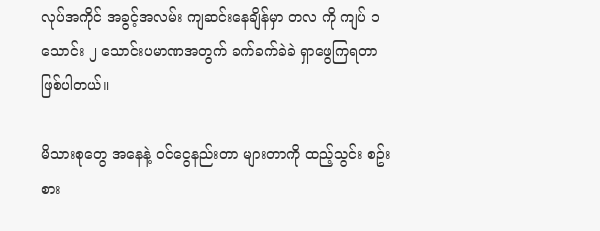လုပ်အကိုင် အခွင့်အလမ်း ကျဆင်းနေချိန်မှာ တလ ကို ကျပ် ၁ သောင်း ၂ သောင်းပမာဏအတွက် ခက်ခက်ခဲခဲ ရှာဖွေကြရတာ ဖြစ်ပါတယ်။

မိသားစုတွေ အနေနဲ့ ဝင်ငွေနည်းတာ များတာကို ထည့်သွင်း စဥ်းစား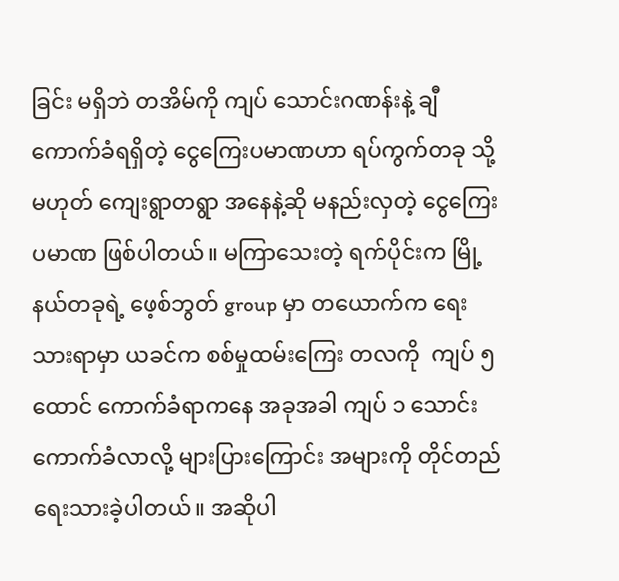ခြင်း မရှိဘဲ တအိမ်ကို ကျပ် သောင်းဂဏန်းနဲ့ ချီကောက်ခံရရှိတဲ့ ငွေကြေးပမာဏဟာ ရပ်ကွက်တခု သို့မဟုတ် ကျေးရွာတရွာ အနေနဲ့ဆို မနည်းလှတဲ့ ငွေကြေးပမာဏ ဖြစ်ပါတယ်။ မကြာသေးတဲ့ ရက်ပိုင်းက မြို့နယ်တခုရဲ့ ဖေ့စ်ဘွတ် group မှာ တယောက်က ရေးသားရာမှာ ယခင်က စစ်မှုထမ်းကြေး တလကို  ကျပ် ၅ ထောင် ကောက်ခံရာကနေ အခုအခါ ကျပ် ၁ သောင်း ကောက်ခံလာလို့ များပြားကြောင်း အများကို တိုင်တည် ရေးသားခဲ့ပါတယ်။ အဆိုပါ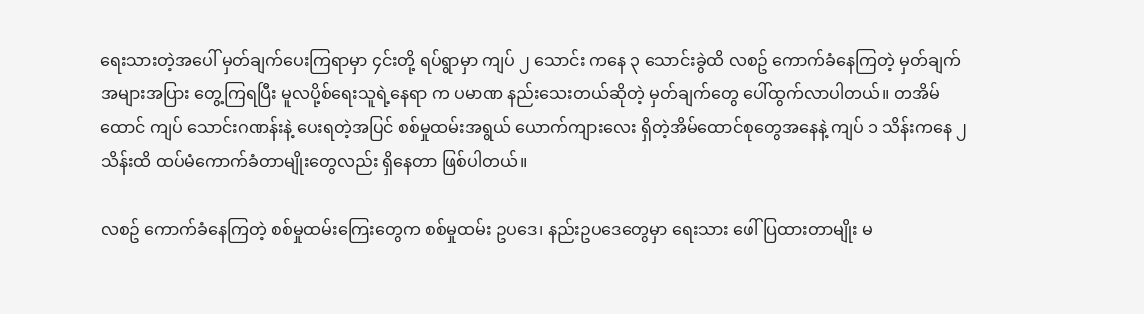ရေးသားတဲ့အပေါ် မှတ်ချက်ပေးကြရာမှာ ၄င်းတို့ ရပ်ရွာမှာ ကျပ် ၂ သောင်း ကနေ ၃ သောင်းခွဲထိ လစဥ် ကောက်ခံနေကြတဲ့ မှတ်ချက် အများအပြား တွေ့ကြရပြီး မူလပို့စ်ရေးသူရဲ့နေရာ က ပမာဏ နည်းသေးတယ်ဆိုတဲ့ မှတ်ချက်တွေ ပေါ်ထွက်လာပါတယ်။ တအိမ်ထောင် ကျပ် သောင်းဂဏန်းနဲ့ ပေးရတဲ့အပြင် စစ်မှုထမ်းအရွယ် ယောက်ကျားလေး ရှိတဲ့အိမ်ထောင်စုတွေအနေနဲ့ ကျပ် ၁ သိန်းကနေ ၂ သိန်းထိ ထပ်မံကောက်ခံတာမျိုးတွေလည်း ရှိနေတာ ဖြစ်ပါတယ်။

လစဥ် ကောက်ခံနေကြတဲ့ စစ်မှုထမ်းကြေးတွေက စစ်မှုထမ်း ဥပဒေ၊ နည်းဥပဒေတွေမှာ ရေးသား ဖေါ်ပြထားတာမျိုး မ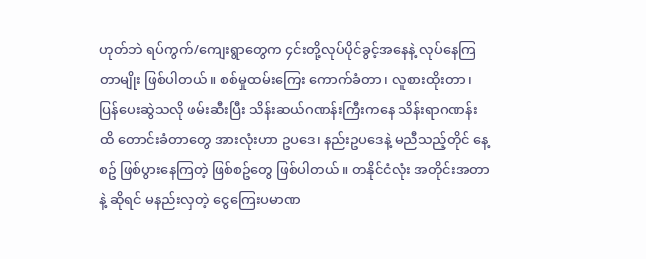ဟုတ်ဘဲ ရပ်ကွက်/ကျေးရွာတွေက ၄င်းတို့လုပ်ပိုင်ခွင့်အနေနဲ့ လုပ်နေကြတာမျိုး ဖြစ်ပါတယ်။ စစ်မှုထမ်းကြေး ကောက်ခံတာ၊ လူစားထိုးတာ၊ ပြန်ပေးဆွဲသလို ဖမ်းဆီးပြီး သိန်းဆယ်ဂဏန်းကြီးကနေ သိန်းရာဂဏန်းထိ တောင်းခံတာတွေ အားလုံးဟာ ဥပဒေ၊ နည်းဥပဒေနဲ့ မညီသည့်တိုင် နေ့စဥ် ဖြစ်ပွားနေကြတဲ့ ဖြစ်စဥ်တွေ ဖြစ်ပါတယ်။ တနိုင်ငံလုံး အတိုင်းအတာနဲ့ ဆိုရင် မနည်းလှတဲ့ ငွေကြေးပမာဏ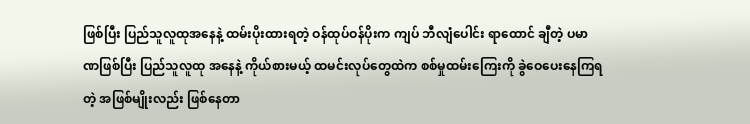ဖြစ်ပြီး ပြည်သူလူထုအနေနဲ့ ထမ်းပိုးထားရတဲ့ ဝန်ထုပ်ဝန်ပိုးက ကျပ် ဘီလျံပေါင်း ရာထောင် ချီတဲ့ ပမာဏဖြစ်ပြီး ပြည်သူလူထု အနေနဲ့ ကိုယ်စားမယ့် ထမင်းလုပ်တွေထဲက စစ်မှုထမ်းကြေးကို ခွဲဝေပေးနေကြရတဲ့ အဖြစ်မျိုးလည်း ဖြစ်နေတာ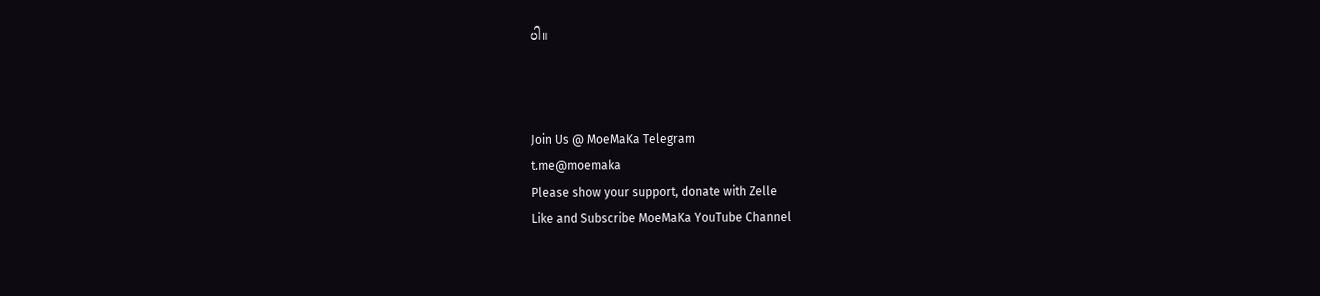ပါ။



Join Us @ MoeMaKa Telegram
t.me@moemaka
Please show your support, donate with Zelle
Like and Subscribe MoeMaKa YouTube Channel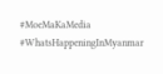#MoeMaKaMedia
#WhatsHappeningInMyanmar